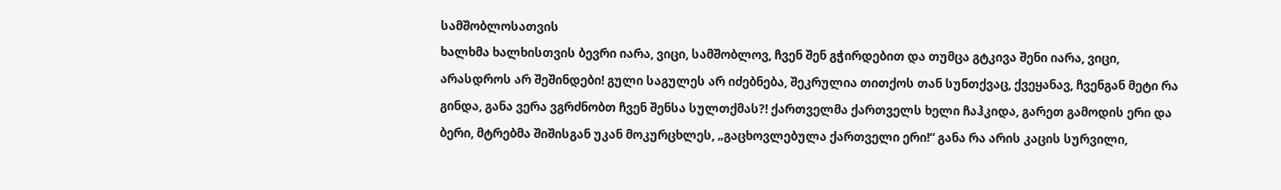სამშობლოსათვის
ხალხმა ხალხისთვის ბევრი იარა, ვიცი, სამშობლოვ, ჩვენ შენ გჭირდებით და თუმცა გტკივა შენი იარა, ვიცი, არასდროს არ შეშინდები! გული საგულეს არ იძებნება, შეკრულია თითქოს თან სუნთქვაც, ქვეყანავ, ჩვენგან მეტი რა გინდა, განა ვერა ვგრძნობთ ჩვენ შენსა სულთქმას?! ქართველმა ქართველს ხელი ჩაჰკიდა, გარეთ გამოდის ერი და ბერი, მტრებმა შიშისგან უკან მოკურცხლეს, „გაცხოვლებულა ქართველი ერი!“ განა რა არის კაცის სურვილი,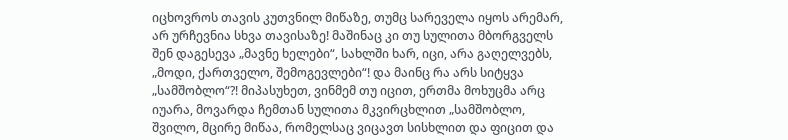იცხოვროს თავის კუთვნილ მიწაზე, თუმც სარეველა იყოს არემარ, არ ურჩევნია სხვა თავისაზე! მაშინაც კი თუ სულითა მბორგველს შენ დაგესევა „მავნე ხელები“, სახლში ხარ, იცი, არა გაღელვებს, „მოდი, ქართველო, შემოგევლები“! და მაინც რა არს სიტყვა „სამშობლო“?! მიპასუხეთ, ვინმემ თუ იცით, ერთმა მოხუცმა არც იუარა, მოვარდა ჩემთან სულითა მკვირცხლით „სამშობლო, შვილო, მცირე მიწაა, რომელსაც ვიცავთ სისხლით და ფიცით და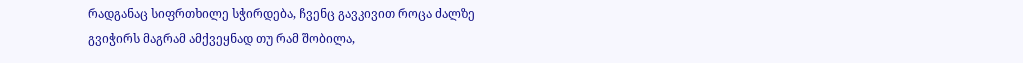რადგანაც სიფრთხილე სჭირდება, ჩვენც გავკივით როცა ძალზე გვიჭირს მაგრამ ამქვეყნად თუ რამ შობილა,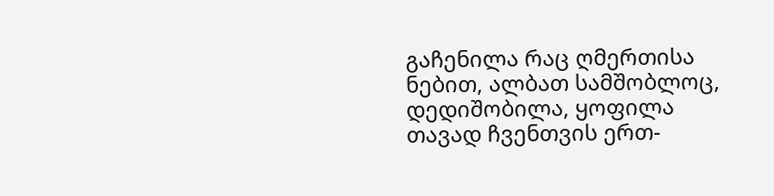გაჩენილა რაც ღმერთისა ნებით, ალბათ სამშობლოც, დედიშობილა, ყოფილა თავად ჩვენთვის ერთ-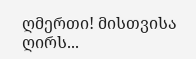ღმერთი! მისთვისა ღირს...